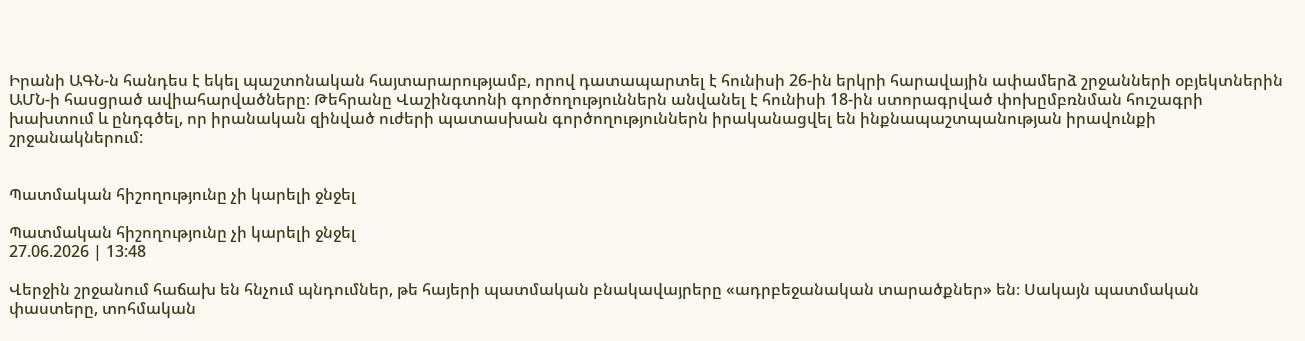Իրանի ԱԳՆ-ն հանդես է եկել պաշտոնական հայտարարությամբ, որով դատապարտել է հունիսի 26-ին երկրի հարավային ափամերձ շրջանների օբյեկտներին ԱՄՆ-ի հասցրած ավիահարվածները։ Թեհրանը Վաշինգտոնի գործողություններն անվանել է հունիսի 18-ին ստորագրված փոխըմբռնման հուշագրի խախտում և ընդգծել, որ իրանական զինված ուժերի պատասխան գործողություններն իրականացվել են ինքնապաշտպանության իրավունքի շրջանակներում:


Պատմական հիշողությունը չի կարելի ջնջել

Պատմական հիշողությունը չի կարելի ջնջել
27.06.2026 | 13:48

Վերջին շրջանում հաճախ են հնչում պնդումներ, թե հայերի պատմական բնակավայրերը «ադրբեջանական տարածքներ» են։ Սակայն պատմական փաստերը, տոհմական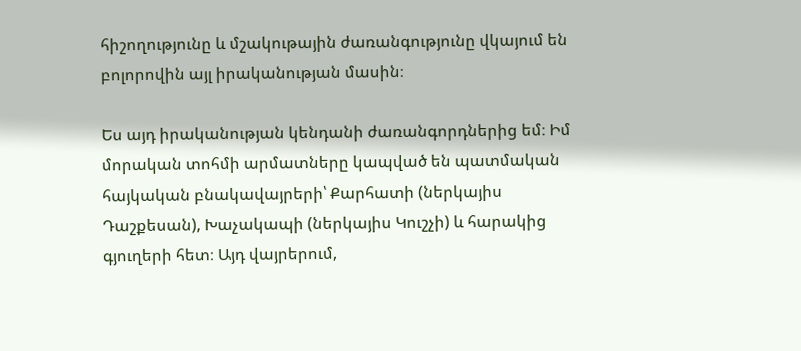հիշողությունը և մշակութային ժառանգությունը վկայում են բոլորովին այլ իրականության մասին։

Ես այդ իրականության կենդանի ժառանգորդներից եմ։ Իմ մորական տոհմի արմատները կապված են պատմական հայկական բնակավայրերի՝ Քարհատի (ներկայիս Դաշքեսան), Խաչակապի (ներկայիս Կուշչի) և հարակից գյուղերի հետ։ Այդ վայրերում,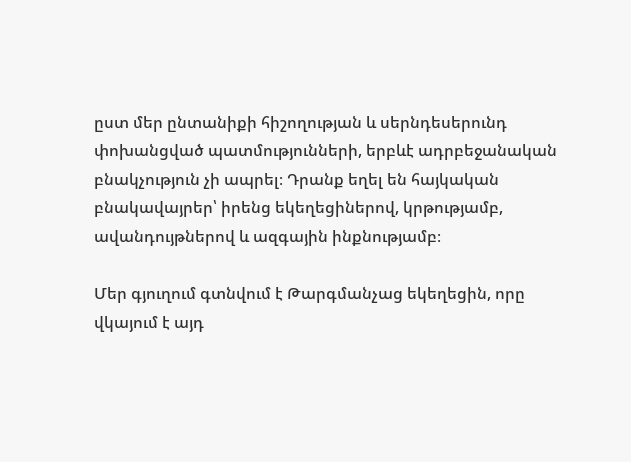ըստ մեր ընտանիքի հիշողության և սերնդեսերունդ փոխանցված պատմությունների, երբևէ ադրբեջանական բնակչություն չի ապրել։ Դրանք եղել են հայկական բնակավայրեր՝ իրենց եկեղեցիներով, կրթությամբ, ավանդույթներով և ազգային ինքնությամբ։

Մեր գյուղում գտնվում է Թարգմանչաց եկեղեցին, որը վկայում է այդ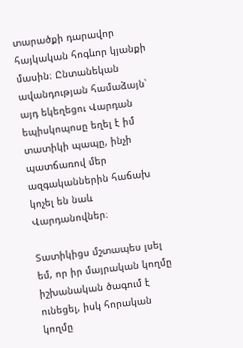տարածքի դարավոր հայկական հոգևոր կյանքի մասին։ Ընտանեկան ավանդության համաձայն՝ այդ եկեղեցու Վարդան եպիսկոպոսը եղել է իմ տատիկի պապը, ինչի պատճառով մեր ազգականներին հաճախ կոչել են նաև Վարդանովներ։

Տատիկիցս մշտապես լսել եմ, որ իր մայրական կողմը իշխանական ծագում է ունեցել, իսկ հորական կողմը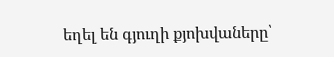եղել են գյուղի քյոխվաները՝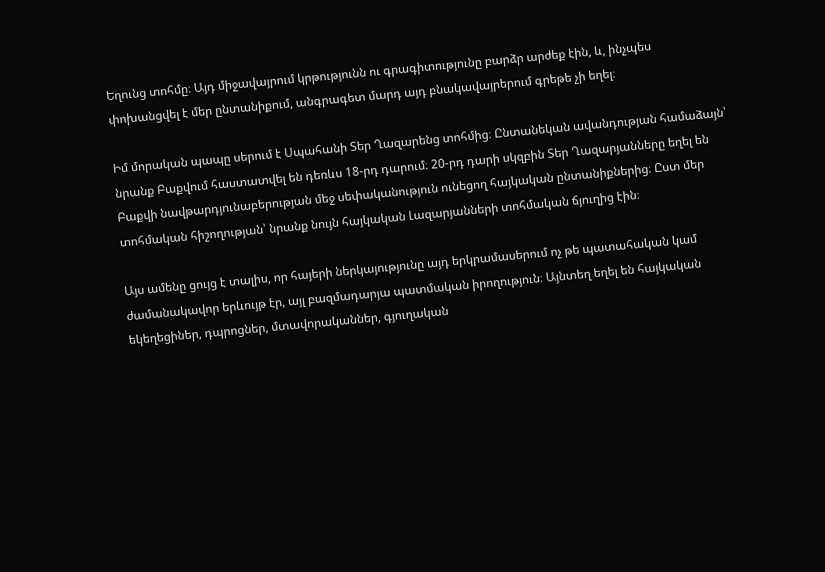Եղունց տոհմը։ Այդ միջավայրում կրթությունն ու գրագիտությունը բարձր արժեք էին, և, ինչպես փոխանցվել է մեր ընտանիքում, անգրագետ մարդ այդ բնակավայրերում գրեթե չի եղել։

Իմ մորական պապը սերում է Սպահանի Տեր Ղազարենց տոհմից։ Ընտանեկան ավանդության համաձայն՝ նրանք Բաքվում հաստատվել են դեռևս 18-րդ դարում։ 20-րդ դարի սկզբին Տեր Ղազարյանները եղել են Բաքվի նավթարդյունաբերության մեջ սեփականություն ունեցող հայկական ընտանիքներից։ Ըստ մեր տոհմական հիշողության՝ նրանք նույն հայկական Լազարյանների տոհմական ճյուղից էին։

Այս ամենը ցույց է տալիս, որ հայերի ներկայությունը այդ երկրամասերում ոչ թե պատահական կամ ժամանակավոր երևույթ էր, այլ բազմադարյա պատմական իրողություն։ Այնտեղ եղել են հայկական եկեղեցիներ, դպրոցներ, մտավորականներ, գյուղական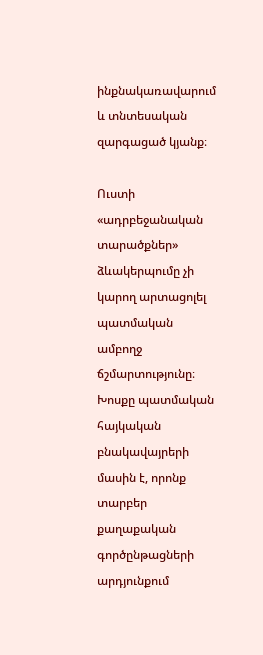ինքնակառավարում և տնտեսական զարգացած կյանք։

Ուստի «ադրբեջանական տարածքներ» ձևակերպումը չի կարող արտացոլել պատմական ամբողջ ճշմարտությունը։ Խոսքը պատմական հայկական բնակավայրերի մասին է, որոնք տարբեր քաղաքական գործընթացների արդյունքում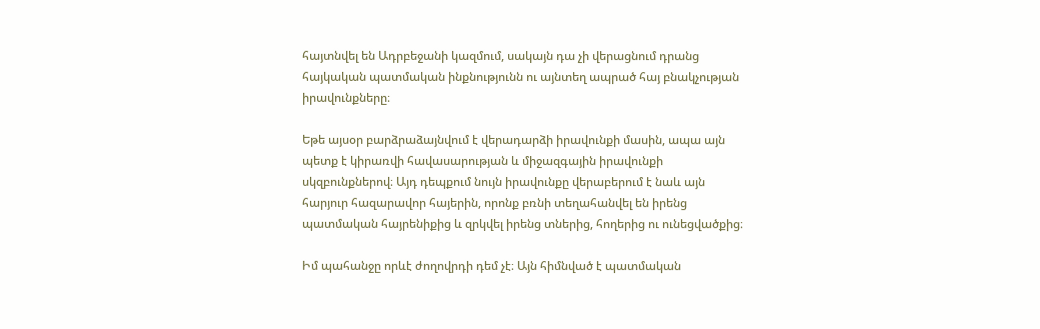հայտնվել են Ադրբեջանի կազմում, սակայն դա չի վերացնում դրանց հայկական պատմական ինքնությունն ու այնտեղ ապրած հայ բնակչության իրավունքները։

Եթե այսօր բարձրաձայնվում է վերադարձի իրավունքի մասին, ապա այն պետք է կիրառվի հավասարության և միջազգային իրավունքի սկզբունքներով։ Այդ դեպքում նույն իրավունքը վերաբերում է նաև այն հարյուր հազարավոր հայերին, որոնք բռնի տեղահանվել են իրենց պատմական հայրենիքից և զրկվել իրենց տներից, հողերից ու ունեցվածքից։

Իմ պահանջը որևէ ժողովրդի դեմ չէ։ Այն հիմնված է պատմական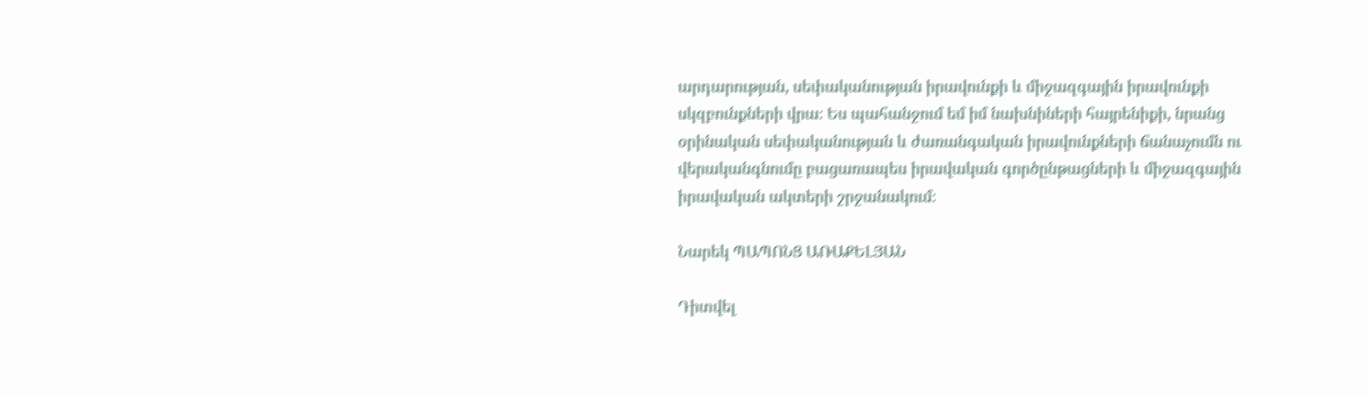արդարության, սեփականության իրավունքի և միջազգային իրավունքի սկզբունքների վրա։ Ես պահանջում եմ իմ նախնիների հայրենիքի, նրանց օրինական սեփականության և ժառանգական իրավունքների ճանաչումն ու վերականգնումը բացառապես իրավական գործընթացների և միջազգային իրավական ակտերի շրջանակում։

Նարեկ ՊԱՊՈՆՑ ԱՌԱՔԵԼՅԱՆ

Դիտվել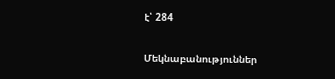է՝ 284

Մեկնաբանություններ